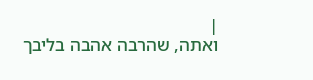|
ואתה, שהרבה אהבה בליבך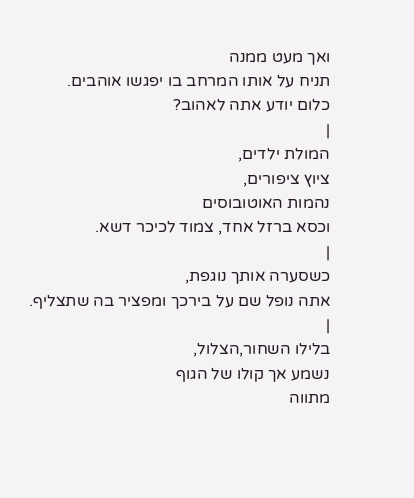ואך מעט ממנה
תניח על אותו המרחב בו יפגשו אוהבים.
כלום יודע אתה לאהוב?
|
המולת ילדים,
ציוץ ציפורים,
נהמות האוטובוסים
וכסא ברזל אחד, צמוד לכיכר דשא.
|
כשסערה אותך נוגפת,
אתה נופל שם על בירכך ומפציר בה שתצליף.
|
בלילו השחור,הצלול,
נשמע אך קולו של הגוף
מתווה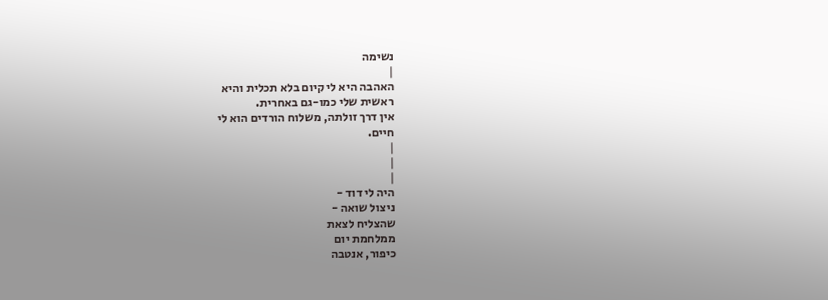נשימה
|
האהבה היא לי קיום בלא תכלית והיא
ראשית שלי כמו-גם באחרית.
אין דרך זולתה, משלוח הורדים הוא לי
חיים.
|
|
|
היה לי דוד -
ניצול שואה -
שהצליח לצאת
ממלחמת יום
כיפור, אנטבה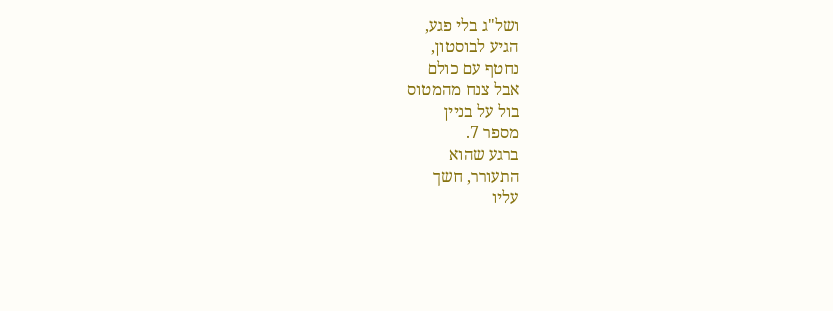ושל"ג בלי פגע,
הגיע לבוסטון,
נחטף עם כולם
אבל צנח מהמטוס
בול על בניין
מספר 7.
ברגע שהוא
התעורר, חשך
עליו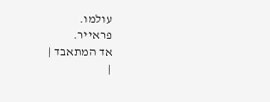עולמו.
פראייר.
אד המתאבד |
|